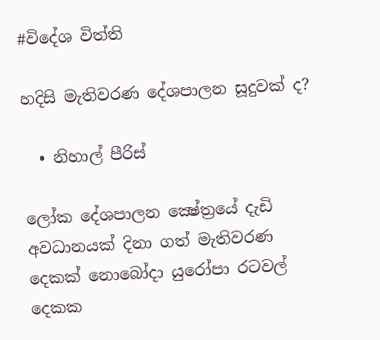#විදේශ විත්ති

හදිසි මැතිවරණ දේශපාලන සූදුවක් ද?

  • නිහාල් පීරිස්

ලෝක දේශපාලන ක්‍ෂේත්‍රයේ දැඩි අවධානයක් දිනා ගත් මැතිවරණ දෙකක් නොබෝදා යුරෝපා රටවල් දෙකක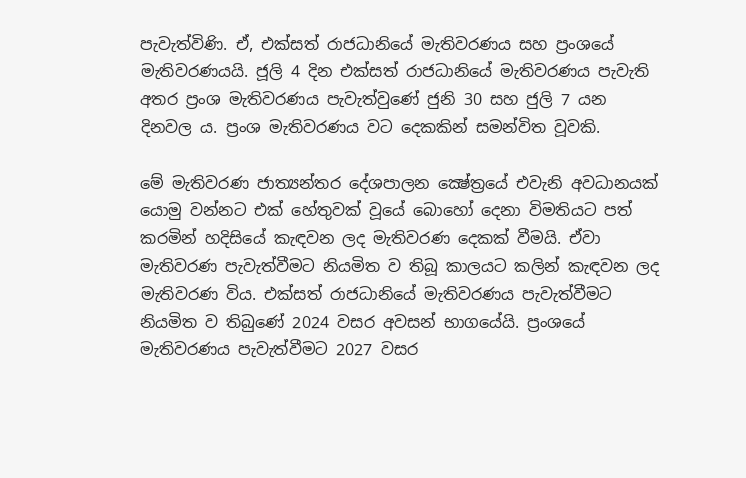පැවැත්විණි. ඒ, එක්සත් රාජධානියේ මැතිවරණය සහ ප්‍රංශයේ මැතිවරණයයි. ජූලි 4 දින එක්සත් රාජධානියේ මැතිවරණය පැවැති අතර ප්‍රංශ මැතිවරණය පැවැත්වුණේ ජුනි 30 සහ ජුලි 7 යන දිනවල ය. ප්‍රංශ මැතිවරණය වට දෙකකින් සමන්විත වූවකි.

මේ මැතිවරණ ජාත්‍යන්තර දේශපාලන ක්‍ෂේත්‍රයේ එවැනි අවධානයක් යොමු වන්නට එක් හේතුවක් වූයේ බොහෝ දෙනා විමතියට පත් කරමින් හදිසියේ කැඳවන ලද මැතිවරණ දෙකක් වීමයි. ඒවා මැතිවරණ පැවැත්වීමට නියමිත ව තිබූ කාලයට කලින් කැඳවන ලද මැතිවරණ විය. එක්සත් රාජධානියේ මැතිවරණය පැවැත්වීමට නියමිත ව තිබුණේ 2024 වසර අවසන් භාගයේයි. ප්‍රංශයේ මැතිවරණය පැවැත්වීමට 2027 වසර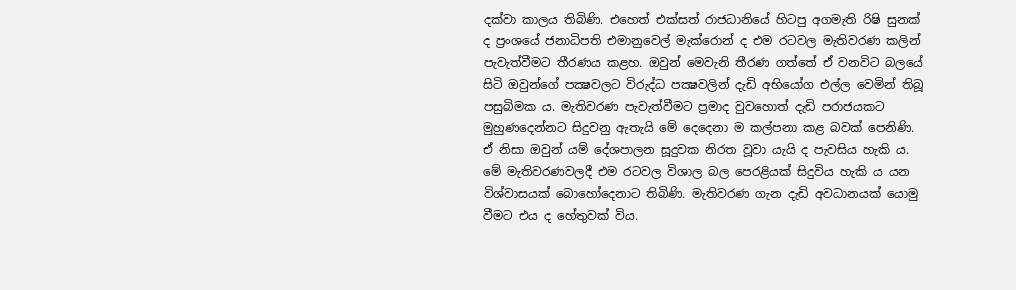දක්වා කාලය තිබිණි. එහෙත් එක්සත් රාජධානියේ හිටපු අගමැති රිෂි සුනක් ද ප්‍රංශයේ ජනාධිපති එමානුවෙල් මැක්රොන් ද එම රටවල මැතිවරණ කලින් පැවැත්වීමට තීරණය කළහ. ඔවුන් මෙවැනි තීරණ ගත්තේ ඒ වනවිට බලයේ සිටි ඔවුන්ගේ පක්‍ෂවලට විරුද්ධ පක්‍ෂවලින් දැඩි අභියෝග එල්ල වෙමින් තිබූ පසුබිමක ය. මැතිවරණ පැවැත්වීමට ප්‍රමාද වුවහොත් දැඩි පරාජයකට මුහුණදෙන්නට සිදුවනු ඇතැයි මේ දෙදෙනා ම කල්පනා කළ බවක් පෙනිණි. ඒ නිසා ඔවුන් යම් දේශපාලන සූදුවක නිරත වූවා යැයි ද පැවසිය හැකි ය. මේ මැතිවරණවලදී එම රටවල විශාල බල පෙරළියක් සිදුවිය හැකි ය යන විශ්වාසයක් බොහෝදෙනාට තිබිණි. මැතිවරණ ගැන දැඩි අවධානයක් යොමු වීමට එය ද හේතුවක් විය.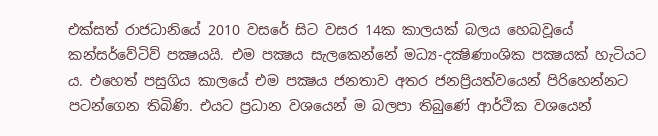එක්සත් රාජධානියේ 2010 වසරේ සිට වසර 14ක කාලයක් බලය හෙබවූයේ කන්සර්වේටිව් පක්‍ෂයයි. එම පක්‍ෂය සැලකෙන්නේ මධ්‍ය-දක්‍ෂිණාංශික පක්‍ෂයක් හැටියට ය. එහෙත් පසුගිය කාලයේ එම පක්‍ෂය ජනතාව අතර ජනප්‍රියත්වයෙන් පිරිහෙන්නට පටන්ගෙන තිබිණි. එයට ප්‍රධාන වශයෙන් ම බලපා තිබුණේ ආර්ථික වශයෙන්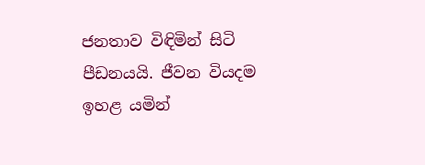ජනතාව විඳිමින් සිටි පීඩනයයි. ජීවන වියදම ඉහළ යමින්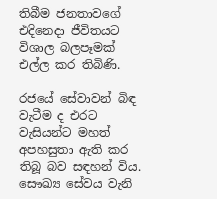තිබීම ජනතාවගේ එදිනෙදා ජීවිතයට විශාල බලපෑමක් එල්ල කර තිබිණි.

රජයේ සේවාවන් බිඳ වැටීම ද එරට වැසියන්ට මහත් අපහසුතා ඇති කර තිබූ බව සඳහන් විය. සෞඛ්‍ය සේවය වැනි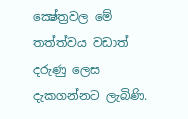ක්‍ෂේත්‍රවල මේ තත්ත්වය වඩාත් දරුණු ලෙස දැකගන්නට ලැබිණි.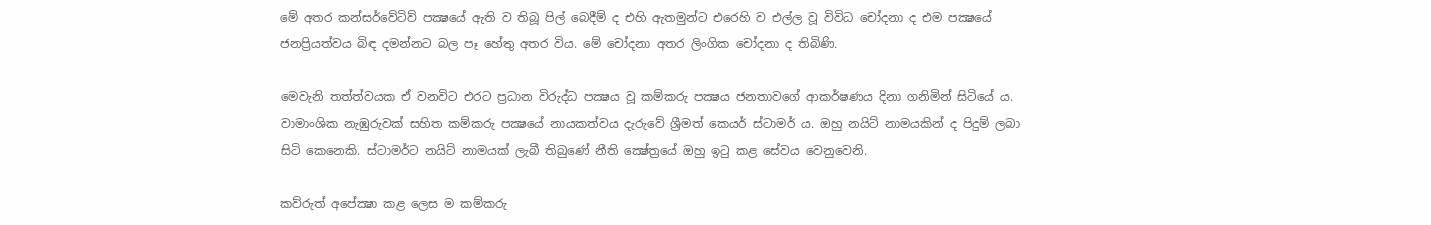මේ අතර කන්සර්වේටිව් පක්‍ෂයේ ඇති ව තිබූ පිල් බෙදීම් ද එහි ඇතමුන්ට එරෙහි ව එල්ල වූ විවිධ චෝදනා ද එම පක්‍ෂයේ ජනප්‍රියත්වය බිඳ දමන්නට බල පෑ හේතු අතර විය. මේ චෝදනා අතර ලිංගික චෝදනා ද තිබිණි.

මෙවැනි තත්ත්වයක ඒ වනවිට එරට ප්‍රධාන විරුද්ධ පක්‍ෂය වූ කම්කරු පක්‍ෂය ජනතාවගේ ආකර්ෂණය දිනා ගනිමින් සිටියේ ය. වාමාංශික නැඹුරුවක් සහිත කම්කරු පක්‍ෂයේ නායකත්වය දැරුවේ ශ්‍රීමත් කෙයර් ස්ටාමර් ය. ඔහු නයිට් නාමයකින් ද පිදුම් ලබා සිටි කෙනෙකි. ස්ටාමර්ට නයිට් නාමයක් ලැබී තිබුණේ නීති ක්‍ෂේත්‍රයේ ඔහු ඉටු කළ සේවය වෙනුවෙනි.

කව්රුත් අපේක්‍ෂා කළ ලෙස ම කම්කරු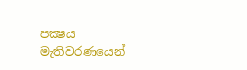පක්‍ෂය මැතිවරණයෙන්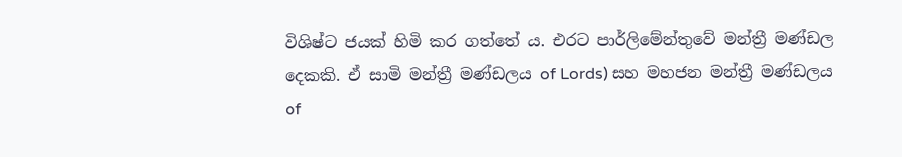විශිෂ්ට ජයක් හිමි කර ගත්තේ ය. එරට පාර්ලිමේන්තුවේ මන්ත්‍රී මණ්ඩල දෙකකි. ඒ සාමි මන්ත්‍රී මණ්ඩලය of Lords) සහ මහජන මන්ත්‍රී මණ්ඩලය of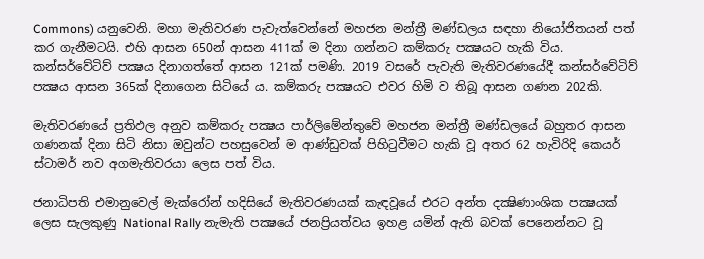Commons) යනුවෙනි. මහා මැතිවරණ පැවැත්වෙන්නේ මහජන මන්ත්‍රී මණ්ඩලය සඳහා නියෝජිතයන් පත් කර ගැනීමටයි. එහි ආසන 650න් ආසන 411ක් ම දිනා ගන්නට කම්කරු පක්‍ෂයට හැකි විය. කන්සර්වේටිව් පක්‍ෂය දිනාගත්තේ ආසන 121ක් පමණි. 2019 වසරේ පැවැති මැතිවරණයේදී කන්සර්වේටිව් පක්‍ෂය ආසන 365ක් දිනාගෙන සිටියේ ය. කම්කරු පක්‍ෂයට එවර හිමි ව තිබූ ආසන ගණන 202කි.

මැතිවරණයේ ප්‍රතිඵල අනුව කම්කරු පක්‍ෂය පාර්ලිමේන්තුවේ මහජන මන්ත්‍රී මණ්ඩලයේ බහුතර ආසන ගණනක් දිනා සිටි නිසා ඔවුන්ට පහසුවෙන් ම ආණ්ඩුවක් පිහිටුවීමට හැකි වූ අතර 62 හැවිරිදි කෙයර් ස්ටාමර් නව අගමැතිවරයා ලෙස පත් විය.

ජනාධිපති එමානුවෙල් මැක්රෝන් හදිසියේ මැතිවරණයක් කැඳවූයේ එරට අන්ත දක්‍ෂිණාංශික පක්‍ෂයක් ලෙස සැලකුණු National Rally නැමැති පක්‍ෂයේ ජනප්‍රියත්වය ඉහළ යමින් ඇති බවක් පෙනෙන්නට වූ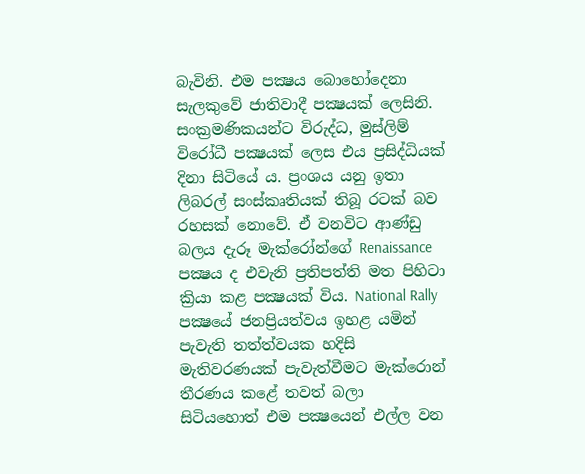බැවිනි. එම පක්‍ෂය බොහෝදෙනා සැලකුවේ ජාතිවාදී පක්‍ෂයක් ලෙසිනි. සංක්‍රමණිකයන්ට විරුද්ධ, මුස්ලිම් විරෝධී පක්‍ෂයක් ලෙස එය ප්‍රසිද්ධියක් දිනා සිටියේ ය. ප්‍රංශය යනු ඉතා ලිබරල් සංස්කෘතියක් තිබූ රටක් බව රහසක් නොවේ. ඒ වනවිට ආණ්ඩු බලය දැරූ මැක්රෝන්ගේ Renaissance පක්‍ෂය ද එවැනි ප්‍රතිපත්ති මත පිහිටා ක්‍රියා කළ පක්‍ෂයක් විය. National Rally පක්‍ෂයේ ජනප්‍රියත්වය ඉහළ යමින් පැවැති තත්ත්වයක හදිසි මැතිවරණයක් පැවැත්වීමට මැක්රොන් තීරණය කළේ තවත් බලා සිටියහොත් එම පක්‍ෂයෙන් එල්ල වන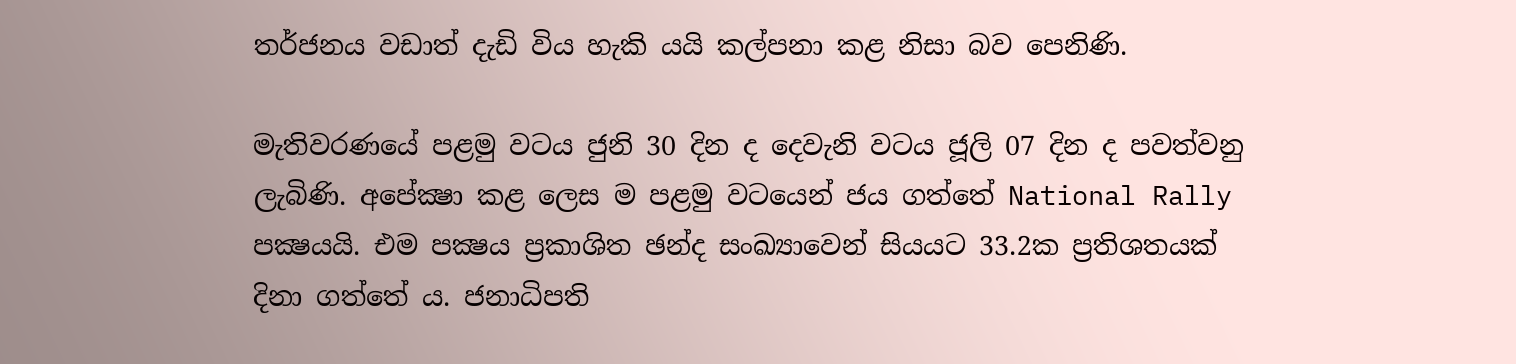තර්ජනය වඩාත් දැඩි විය හැකි යයි කල්පනා කළ නිසා බව පෙනිණි.

මැතිවරණයේ පළමු වටය ජුනි 30 දින ද දෙවැනි වටය ජූලි 07 දින ද පවත්වනු ලැබිණි. අපේක්‍ෂා කළ ලෙස ම පළමු වටයෙන් ජය ගත්තේ National Rally පක්‍ෂයයි. එම පක්‍ෂය ප්‍රකාශිත ඡන්ද සංඛ්‍යාවෙන් සියයට 33.2ක ප්‍රතිශතයක් දිනා ගත්තේ ය. ජනාධිපති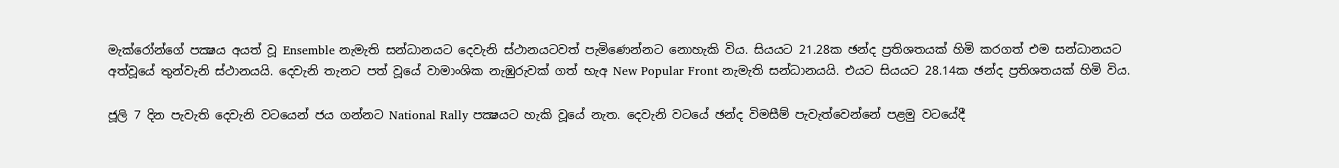මැක්රෝන්ගේ පක්‍ෂය අයත් වූ Ensemble නැමැති සන්ධානයට දෙවැනි ස්ථානයටවත් පැමිණෙන්නට නොහැකි විය. සියයට 21.28ක ඡන්ද ප්‍රතිශතයක් හිමි කරගත් එම සන්ධානයට අත්වූයේ තුන්වැනි ස්ථානයයි. දෙවැනි තැනට පත් වූයේ වාමාංශික නැඹුරුවක් ගත් භැඅ New Popular Front නැමැති සන්ධානයයි. එයට සියයට 28.14ක ඡන්ද ප්‍රතිශතයක් හිමි විය.

ජූලි 7 දින පැවැති දෙවැනි වටයෙන් ජය ගන්නට National Rally පක්‍ෂයට හැකි වූයේ නැත. දෙවැනි වටයේ ඡන්ද විමසීම් පැවැත්වෙන්නේ පළමු වටයේදී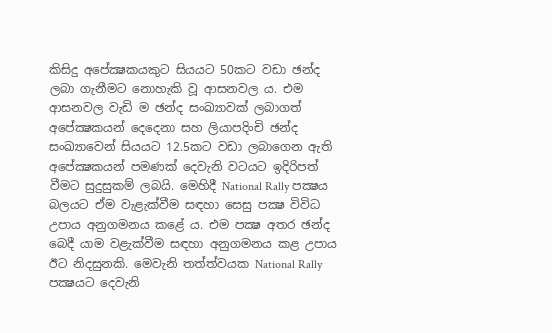කිසිදු අපේක්‍ෂකයකුට සියයට 50කට වඩා ඡන්ද ලබා ගැනීමට නොහැකි වූ ආසනවල ය. එම ආසනවල වැඩි ම ඡන්ද සංඛ්‍යාවක් ලබාගත් අපේක්‍ෂකයන් දෙදෙනා සහ ලියාපදිංචි ඡන්ද සංඛ්‍යාවෙන් සියයට 12.5කට වඩා ලබාගෙන ඇති අපේක්‍ෂකයන් පමණක් දෙවැනි වටයට ඉදිරිපත් වීමට සුදුසුකම් ලබයි. මෙහිදී National Rally පක්‍ෂය බලයට ඒම වැළැක්වීම සඳහා සෙසු පක්‍ෂ විවිධ උපාය අනුගමනය කළේ ය. එම පක්‍ෂ අතර ඡන්ද බෙදී යාම වළැක්වීම සඳහා අනුගමනය කළ උපාය ඊට නිදසුනකි. මෙවැනි තත්ත්වයක National Rally පක්‍ෂයට දෙවැනි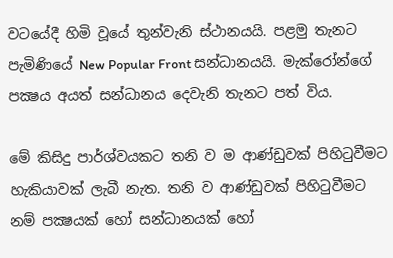වටයේදී හිමි වූයේ තුන්වැනි ස්ථානයයි. පළමු තැනට පැමිණියේ New Popular Front සන්ධානයයි. මැක්රෝන්ගේ පක්‍ෂය අයත් සන්ධානය දෙවැනි තැනට පත් විය.

මේ කිසිදු පාර්ශ්වයකට තනි ව ම ආණ්ඩුවක් පිහිටුවීමට හැකියාවක් ලැබී නැත. තනි ව ආණ්ඩුවක් පිහිටුවීමට නම් පක්‍ෂයක් හෝ සන්ධානයක් හෝ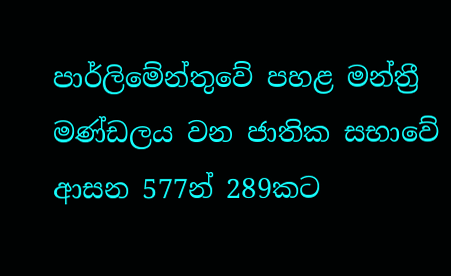පාර්ලිමේන්තුවේ පහළ මන්ත්‍රී මණ්ඩලය වන ජාතික සභාවේ ආසන 577න් 289කට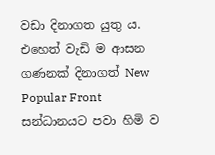වඩා දිනාගත යුතු ය. එහෙත් වැඩි ම ආසන ගණනක් දිනාගත් New Popular Front සන්ධානයට පවා හිමි ව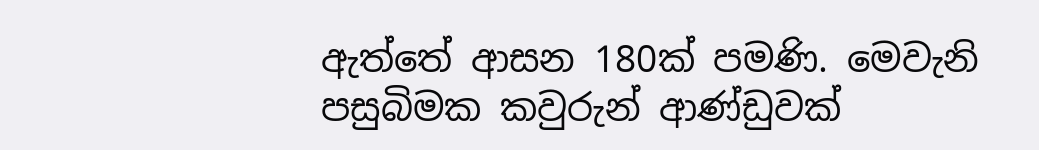ඇත්තේ ආසන 180ක් පමණි. මෙවැනි පසුබිමක කවුරුන් ආණ්ඩුවක්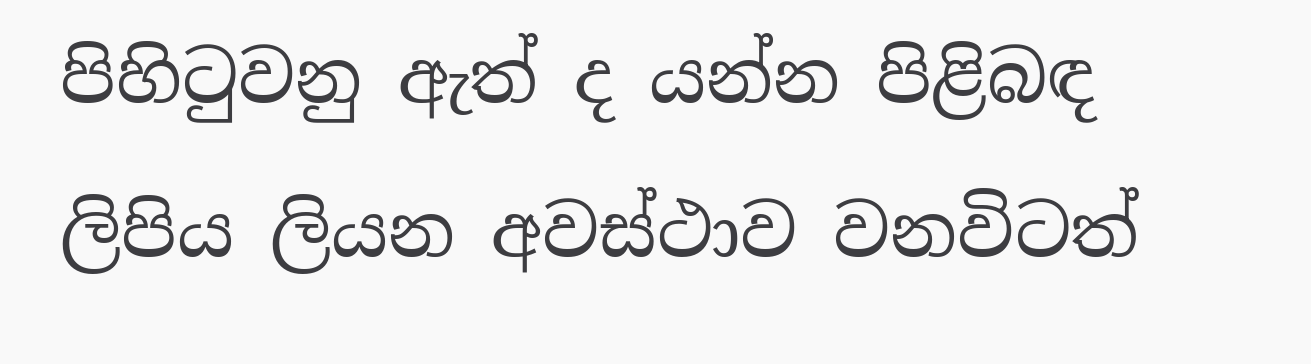පිහිටුවනු ඇත් ද යන්න පිළිබඳ ලිපිය ලියන අවස්ථාව වනවිටත්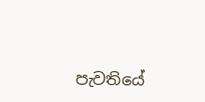පැවතියේ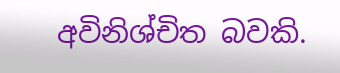අවිනිශ්චිත බවකි.